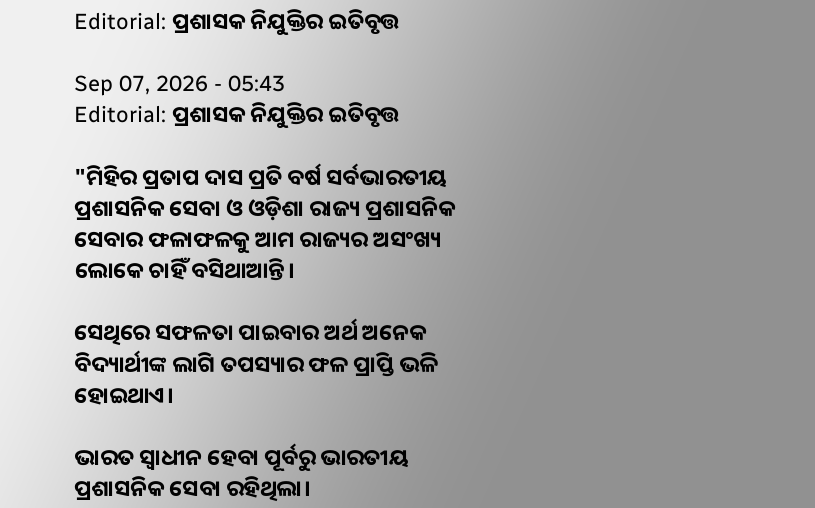Editorial: ପ୍ରଶାସକ ନିଯୁକ୍ତିର ଇତିବୃତ୍ତ

Sep 07, 2026 - 05:43
Editorial: ପ୍ରଶାସକ ନିଯୁକ୍ତିର ଇତିବୃତ୍ତ

"ମିହିର ପ୍ରତାପ ଦାସ ପ୍ରତି ବର୍ଷ ସର୍ବଭାରତୀୟ ପ୍ରଶାସନିକ ସେବା ଓ ଓଡ଼ିଶା ରାଜ୍ୟ ପ୍ରଶାସନିକ ସେବାର ଫଳାଫଳକୁ ଆମ ରାଜ୍ୟର ଅସଂଖ୍ୟ ଲୋକେ ଚାହିଁ ବସିଥାଆନ୍ତି।

ସେଥିରେ ସଫଳତା ପାଇବାର ଅର୍ଥ ଅନେକ ବିଦ୍ୟାର୍ଥୀଙ୍କ ଲାଗି ତପସ୍ୟାର ଫଳ ପ୍ରାପ୍ତି ଭଳି ହୋଇଥାଏ।

ଭାରତ ସ୍ୱାଧୀନ ହେବା ପୂର୍ବରୁ ଭାରତୀୟ ପ୍ରଶାସନିକ ସେବା ରହିଥିଲା।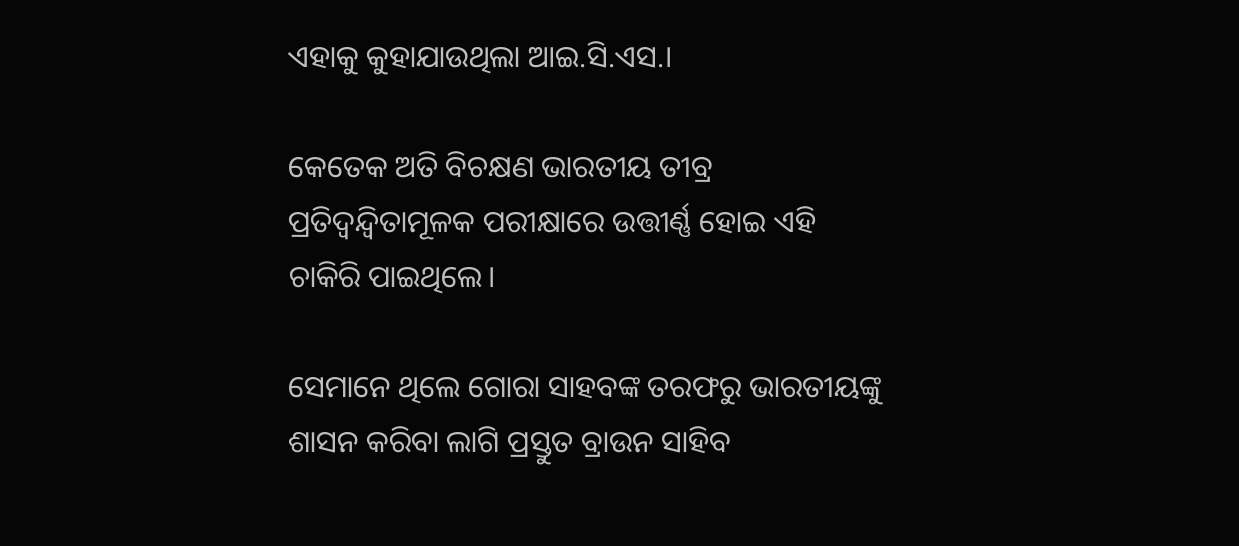ଏହାକୁ କୁହାଯାଉଥିଲା ଆଇ.ସି.ଏସ.।

କେତେକ ଅତି ବିଚକ୍ଷଣ ଭାରତୀୟ ତୀବ୍ର ପ୍ରତିଦ୍ବନ୍ଦ୍ବିତାମୂଳକ ପରୀକ୍ଷାରେ ଉତ୍ତୀର୍ଣ୍ଣ ହୋଇ ଏହି ଚାକିରି ପାଇଥିଲେ।

ସେମାନେ ଥିଲେ ଗୋରା ସାହବଙ୍କ ତରଫରୁ ଭାରତୀୟଙ୍କୁ ଶାସନ କରିବା ଲାଗି ପ୍ରସ୍ତୁତ ବ୍ରାଉନ ସାହିବ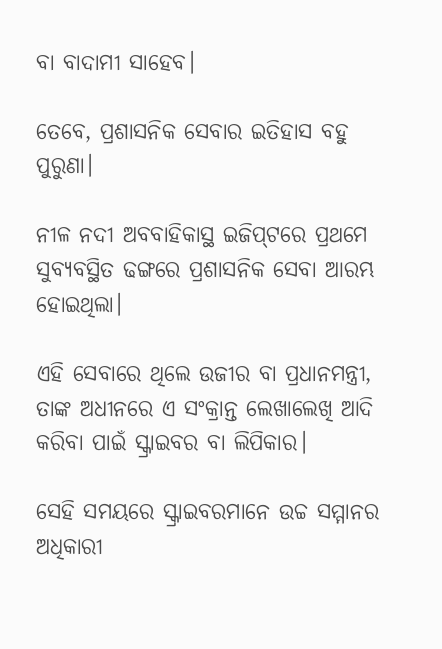ବା ବାଦାମୀ ସାହେବ।

ତେବେ, ପ୍ରଶାସନିକ ସେବାର ଇତିହାସ ବହୁ ପୁରୁଣା।

ନୀଳ ନଦୀ ଅବବାହିକାସ୍ଥ ଇଜିପ୍‌ଟରେ ପ୍ରଥମେ ସୁବ୍ୟବସ୍ଥିତ ଢଙ୍ଗରେ ପ୍ରଶାସନିକ ସେବା ଆରମ୍ଭ ହୋଇଥିଲା।

ଏହି ସେବାରେ ଥିଲେ ଉଜୀର ବା ପ୍ରଧାନମନ୍ତ୍ରୀ, ତାଙ୍କ ଅଧୀନରେ ଏ ସଂକ୍ରାନ୍ତ ଲେଖାଲେଖି ଆଦି କରିବା ପାଇଁ ସ୍କ୍ରାଇବର ବା ଲିପିକାର।

ସେହି ସମୟରେ ସ୍କ୍ରାଇବରମାନେ ଉଚ୍ଚ ସମ୍ମାନର ଅଧିକାରୀ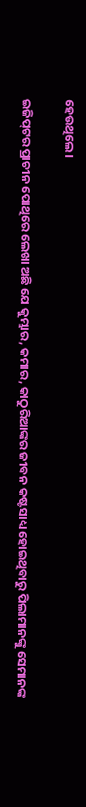ହେଉଥିଲେ।

ଇଜିପ୍‌ଟର ପ୍ରାଚୀନ ପୋଥିରେ ଲେଖା ଅଛି ଯେ କୁମ୍ଭାର, କମାର, କାଠୁରିଆଙ୍କର ଜୀବନ କଷ୍ଟସାଧ୍ୟ ହୋଇଥିବାରୁ ପିଲାମାନଙ୍କୁ ସେମାନଙ୍କ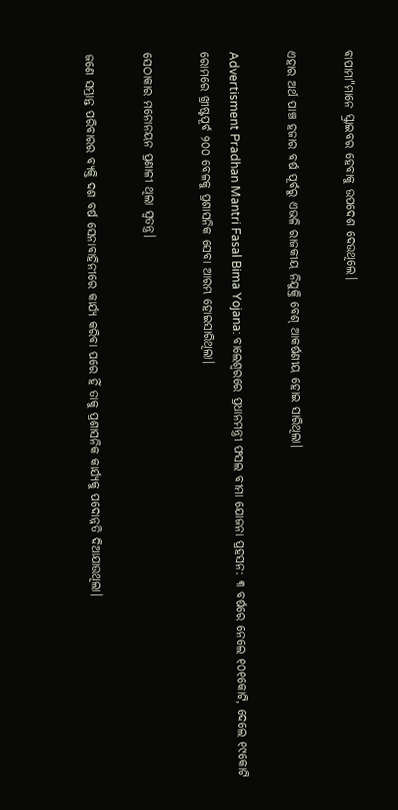ବାପାମା"ମାନେ ସ୍କ୍ରାଇବର ହେବାକୁ ଉପଦେଶ ଦେଉଥିଲେ।

ଏହାର ଅର୍ଥ ପାଞ୍ଚ ହଜାର ବର୍ଷ ପୂର୍ବରୁ ଏଭଳି ରାଜକୀୟ ନିଯୁକ୍ତି ବେଶ୍‌ ଆକର୍ଷଣୀୟ ହୋଇ ସାରିଥିଲା।

Advertisment Pradhan Mantri Fasal Bima Yojana: ବାଲେଶ୍ବରରେ ପ୍ରଧାନମନ୍ତ୍ରୀ ଫସଲ ବୀମା ଯୋଜନା ପ୍ରହସନ: ୩ ବର୍ଷରେ ନେଲେ ୧୦୧କୋଟି, ଦେଲେ ୧୯କୋଟି ରୋମରେ ଖ୍ରୀଷ୍ଟପୂର୍ବ ୨୦୦ ବେଳକୁ ପ୍ରଶାସନିକ ସେବା ଆରମ୍ଭ ହୋଇସାରିଥିଲା।

ସେଠାକାର ମନୋନୟନ ପ୍ରଣାଳୀ ଥିଲା ସ୍ବତନ୍ତ୍ର।

ଜଣେ ସମ୍ଭ୍ରାନ୍ତ ପରିବାରର ବ୍ୟକ୍ତି ଦଶ ବର୍ଷ ସେନାବାହିନୀରେ କାର୍ଯ୍ୟ କରିବା ପରେ ହିଁ ତାକୁ ପ୍ରଶାସନିକ କାର୍ଯ୍ୟକୁ ପଦୋନ୍ନତି ଦିଆଯାଉଥିଲା।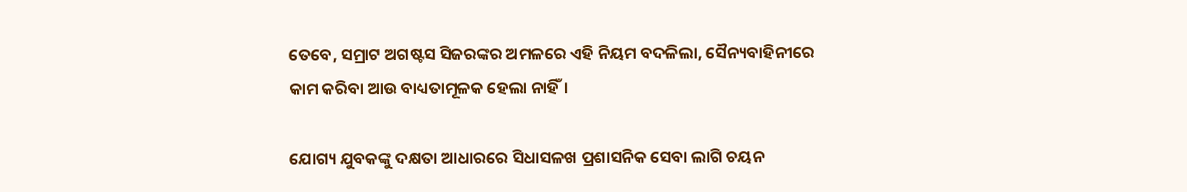ତେବେ, ସମ୍ରାଟ ଅଗଷ୍ଟସ ସିଜରଙ୍କର ଅମଳରେ ଏହି ନିୟମ ବଦଳିଲା, ସୈନ୍ୟବାହିନୀରେ କାମ କରିବା ଆଉ ବାଧ୍ୟତାମୂଳକ ହେଲା ନାହିଁ।

ଯୋଗ୍ୟ ଯୁବକଙ୍କୁ ଦକ୍ଷତା ଆଧାରରେ ସିଧାସଳଖ ପ୍ରଶାସନିକ ସେବା ଲାଗି ଚୟନ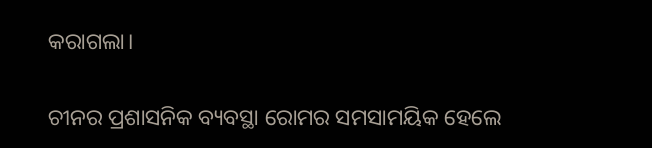କରାଗଲା।

ଚୀନର ପ୍ରଶାସନିକ ବ୍ୟବସ୍ଥା ରୋମର ସମସାମୟିକ ହେଲେ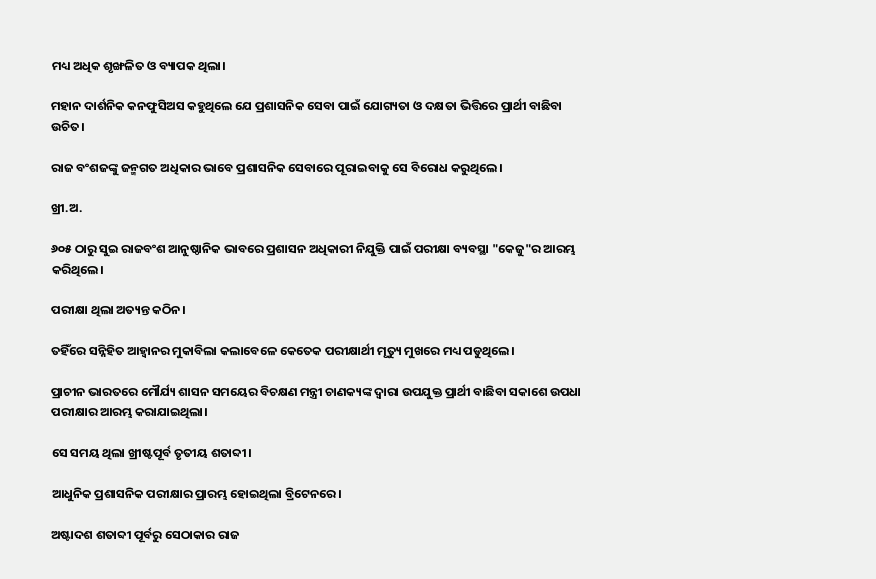ମଧ୍ୟ ଅଧିକ ଶୃଙ୍ଖଳିତ ଓ ବ୍ୟାପକ ଥିଲା।

ମହାନ ଦାର୍ଶନିକ କନଫୁସିଅସ କହୁଥିଲେ ଯେ ପ୍ରଶାସନିକ ସେବା ପାଇଁ ଯୋଗ୍ୟତା ଓ ଦକ୍ଷତା ଭିତ୍ତିରେ ପ୍ରାର୍ଥୀ ବାଛିବା ଉଚିତ।

ରାଜ ବଂଶଜଙ୍କୁ ଜନ୍ମଗତ ଅଧିକାର ଭାବେ ପ୍ରଶାସନିକ ସେବାରେ ପୂରାଇବାକୁ ସେ ବିରୋଧ କରୁଥିଲେ।

ଖ୍ରୀ.ଅ.

୬୦୫ ଠାରୁ ସୁଇ ରାଜବଂଶ ଆନୁଷ୍ଠାନିକ ଭାବରେ ପ୍ରଶାସନ ଅଧିକାରୀ ନିଯୁକ୍ତି ପାଇଁ ପରୀକ୍ଷା ବ୍ୟବସ୍ଥା "କେଜୁ"ର ଆରମ୍ଭ କରିଥିଲେ।

ପରୀକ୍ଷା ଥିଲା ଅତ୍ୟନ୍ତ କଠିନ।

ତହିଁରେ ସନ୍ନିହିତ ଆହ୍ବାନର ମୁକାବିଲା କଲାବେଳେ କେତେକ ପରୀକ୍ଷାର୍ଥୀ ମୃତ୍ୟୁ ମୁଖରେ ମଧ୍ୟ ପଡୁଥିଲେ।

ପ୍ରାଚୀନ ଭାରତରେ ମୌର୍ଯ୍ୟ ଶାସନ ସମୟ‌େର ବିଚକ୍ଷଣ ମନ୍ତ୍ରୀ ଚାଣକ୍ୟଙ୍କ ଦ୍ବାରା ଉପଯୁକ୍ତ ପ୍ରାର୍ଥୀ ବାଛିବା ସକାଶେ ଉପଧା ପରୀକ୍ଷାର ଆରମ୍ଭ କରାଯାଇଥିଲା।

ସେ ସମୟ ଥିଲା ଖ୍ରୀଷ୍ଟପୂର୍ବ ତୃତୀୟ ଶତାବ୍ଦୀ।

ଆଧୁନିକ ପ୍ରଶାସନିକ ପରୀକ୍ଷାର ପ୍ରାରମ୍ଭ ହୋଇଥିଲା ବ୍ରିଟେନରେ।

ଅଷ୍ଟାଦଶ ଶତାବ୍ଦୀ ପୂର୍ବରୁ ସେଠାକାର ରାଜ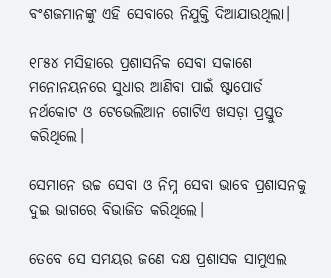ବଂଶଜମାନଙ୍କୁ ଏହି ସେବାରେ ନିଯୁକ୍ତି ଦିଆଯାଉଥିଲା।

୧୮୫୪ ମସିହାରେ ପ୍ରଶାସନିକ ସେବା ସକାଶେ ମନୋନୟନରେ ସୁଧାର ଆଣିବା ପାଇଁ ଷ୍ଟାପୋର୍ଡ ନର୍ଥକୋଟ ଓ ଟେଭେଲିଆନ ଗୋଟିଏ ଖସଡ଼ା ପ୍ରସ୍ତୁତ କରିଥିଲେ।

ସେମାନେ ଉଚ୍ଚ ସେବା ଓ ନିମ୍ନ ସେବା ଭାବେ ପ୍ରଶାସନକୁ ଦୁଇ ଭାଗରେ ବିଭାଜିତ କରିଥିଲେ।

ତେବେ ସେ ସମୟର ଜଣେ ଦକ୍ଷ ପ୍ରଶାସକ ସାମୁଏଲ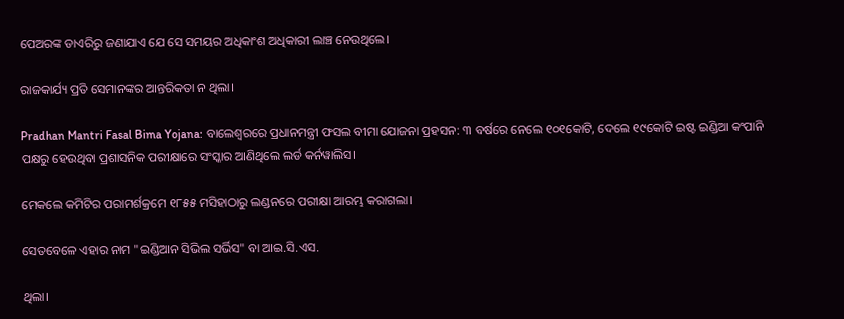ପେଅରଙ୍କ ଡାଏରିରୁ ଜଣାଯାଏ ଯେ ସେ ସମୟର ଅଧିକାଂଶ ଅଧିକାରୀ ଲାଞ୍ଚ ନେଉଥିଲେ।

ରାଜକାର୍ଯ୍ୟ ପ୍ରତି ସେମାନଙ୍କର ଆନ୍ତରିକତା ନ ଥିଲା।

Pradhan Mantri Fasal Bima Yojana: ବାଲେଶ୍ବରରେ ପ୍ରଧାନମନ୍ତ୍ରୀ ଫସଲ ବୀମା ଯୋଜନା ପ୍ରହସନ: ୩ ବର୍ଷରେ ନେଲେ ୧୦୧କୋଟି, ଦେଲେ ୧୯କୋଟି ଇଷ୍ଟ ଇଣ୍ଡିଆ କଂପାନି ପକ୍ଷରୁ ହେଉଥିବା ପ୍ରଶାସନିକ ପରୀକ୍ଷାରେ ସଂସ୍କାର ଆଣିଥିଲେ ଲର୍ଡ କର୍ନୱାଲିସ।

ମେକଲେ କମିଟିର ପରାମର୍ଶକ୍ରମେ ୧୮୫୫ ମସିହାଠାରୁ ଲଣ୍ଡନରେ ପରୀକ୍ଷା ଆରମ୍ଭ କରାଗଲା।

ସେତବେଳେ ଏହାର ନାମ "ଇଣ୍ଡିଆନ ସିଭିଲ ସର୍ଭିସ" ବା ଆଇ.ସି.ଏସ.

ଥିଲା।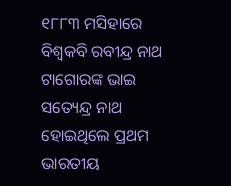୧୮୮୩ ମସିହାରେ ବିଶ୍ୱକବି ରବୀନ୍ଦ୍ର ନାଥ ଟାଗୋରଙ୍କ ଭାଇ ସତ୍ୟେନ୍ଦ୍ର ନାଥ ହୋଇଥିଲେ ପ୍ରଥମ ଭାରତୀୟ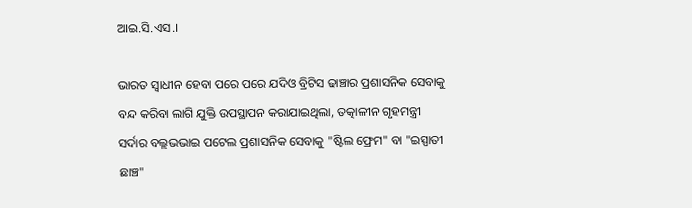ଆଇ.ସି.ଏସ.।

ଭାରତ ସ୍ବାଧୀନ ହେବା ପରେ ପରେ ଯଦିଓ ବ୍ରିଟିସ ଢାଞ୍ଚାର ପ୍ରଶାସନିକ ସେବାକୁ ବନ୍ଦ କରିବା ଲାଗି ଯୁକ୍ତି ଉପସ୍ଥାପନ କରାଯାଇଥିଲା, ତତ୍କାଳୀନ ଗୃହମନ୍ତ୍ରୀ ସର୍ଦାର ବଲ୍ଲଭଭାଇ ପଟେଲ ପ୍ରଶାସନିକ ସେବାକୁ "ଷ୍ଟିଲ ଫ୍ରେମ" ବା "ଇସ୍ପାତୀ ଛାଞ୍ଚ"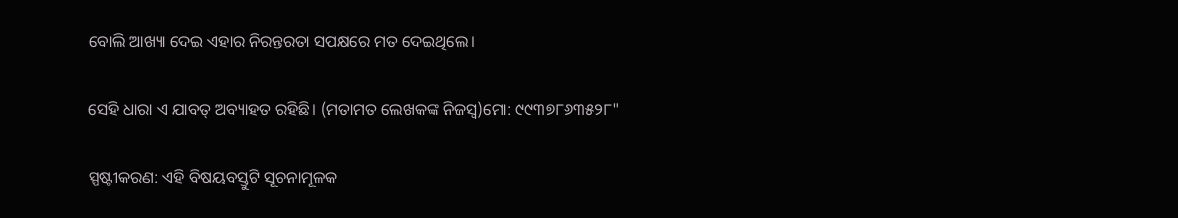ବୋଲି ଆଖ୍ୟା ଦେଇ ଏହାର ନିରନ୍ତରତା ସପକ୍ଷରେ ମତ ଦେଇଥିଲେ।

ସେହି ଧାରା ଏ ଯାବତ୍‌ ଅବ୍ୟାହତ ରହିଛି। (ମତାମତ ଲେଖକଙ୍କ ନିଜସ୍ବ)ମୋ: ୯୯୩୭୮୬୩୫୨୮"

ସ୍ପଷ୍ଟୀକରଣ: ଏହି ବିଷୟବସ୍ତୁଟି ସୂଚନାମୂଳକ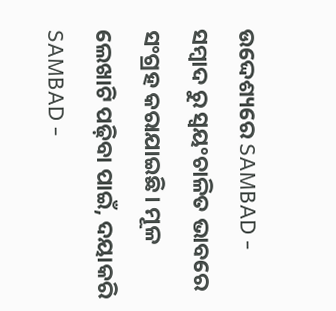ଉଦ୍ଦେଶ୍ୟରେ SAMBAD - ସମ୍ବାଦ ରୁ ସ୍ୱୟଂଚାଳିତ ଭାବରେ ସଂଗ୍ରହ କରାଯାଇଛି। ମୂଳ ଲେଖାଟି ପଢ଼ିବା ପାଇଁ, ଦୟାକରି SAMBAD -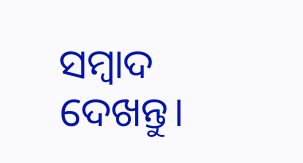ସମ୍ବାଦ ଦେଖନ୍ତୁ।